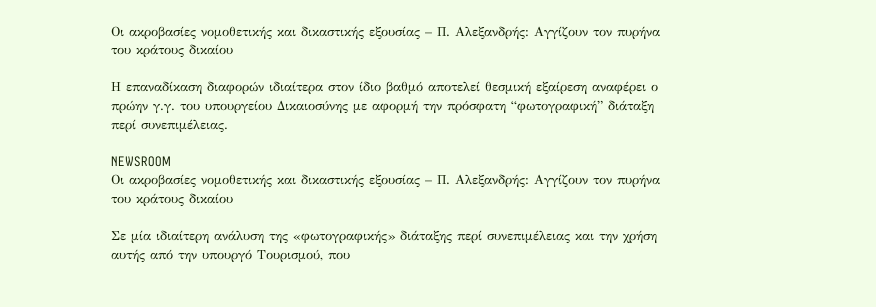Οι ακροβασίες νομοθετικής και δικαστικής εξουσίας – Π. Αλεξανδρής: Αγγίζουν τον πυρήνα του κράτους δικαίου

Η επαναδίκαση διαφορών ιδιαίτερα στον ίδιο βαθμό αποτελεί θεσμική εξαίρεση αναφέρει ο πρώην γ.γ. του υπουργείου Δικαιοσύνης με αφορμή την πρόσφατη “φωτογραφική” διάταξη περί συνεπιμέλειας.

NEWSROOM
Οι ακροβασίες νομοθετικής και δικαστικής εξουσίας – Π. Αλεξανδρής: Αγγίζουν τον πυρήνα του κράτους δικαίου

Σε μία ιδιαίτερη ανάλυση της «φωτογραφικής» διάταξης περί συνεπιμέλειας και την χρήση αυτής από την υπουργό Τουρισμού, που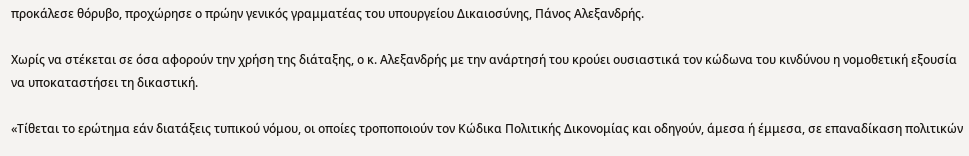προκάλεσε θόρυβο, προχώρησε ο πρώην γενικός γραμματέας του υπουργείου Δικαιοσύνης, Πάνος Αλεξανδρής.

Χωρίς να στέκεται σε όσα αφορούν την χρήση της διάταξης, ο κ. Αλεξανδρής με την ανάρτησή του κρούει ουσιαστικά τον κώδωνα του κινδύνου η νομοθετική εξουσία να υποκαταστήσει τη δικαστική.

«Τίθεται το ερώτημα εάν διατάξεις τυπικού νόμου, οι οποίες τροποποιούν τον Κώδικα Πολιτικής Δικονομίας και οδηγούν, άμεσα ή έμμεσα, σε επαναδίκαση πολιτικών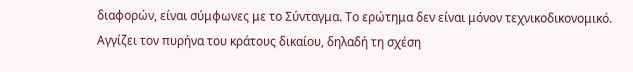διαφορών, είναι σύμφωνες με το Σύνταγμα. Το ερώτημα δεν είναι μόνον τεχνικοδικονομικό. Αγγίζει τον πυρήνα του κράτους δικαίου, δηλαδή τη σχέση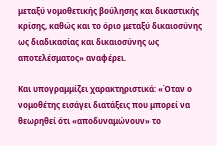μεταξύ νομοθετικής βούλησης και δικαστικής κρίσης, καθώς και το όριο μεταξύ δικαιοσύνης ως διαδικασίας και δικαιοσύνης ως αποτελέσματος» αναφέρει.

Και υπογραμμίζει χαρακτηριστικά: «Όταν ο νομοθέτης εισάγει διατάξεις που μπορεί να θεωρηθεί ότι «αποδυναμώνουν» το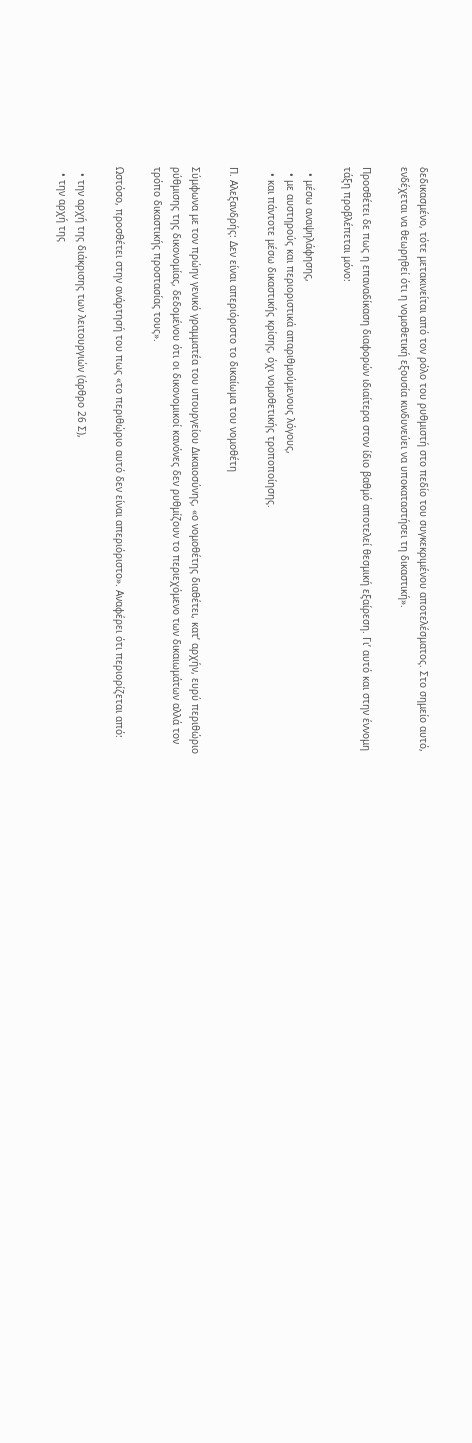δεδικασμένο, τότε μετακινείται από τον ρόλο του ρυθμιστή στο πεδίο του συγκεκριμένου αποτελέσματος. Στο σημείο αυτό, ενδέχεται να θεωρηθεί ότι η νομοθετική εξουσία κινδυνεύει να υποκαταστήσει τη δικαστική».

Προσθέτει δε πως η επαναδίκαση διαφορών ιδιαίτερα στον ίδιο βαθμό αποτελεί θεσμική εξαίρεση. Γι’ αυτό και στην έννομη τάξη προβλέπεται μόνο:

  • μέσω αναψηλάφησης,
  • με αυστηρούς και περιοριστικά απαριθμούμενους λόγους,
  • και πάντοτε μέσω δικαστικής κρίσης, όχι νομοθετικής τροποποίησης.

Π. Αλεξανδρής: Δεν είναι απεριόριστο το δικαίωμα του νομοθέτη

Σύμφωνα με τον πρώην γενικό γραμματέα του υπουργείου Δικαιοσύνης, «ο νομοθέτης διαθέτει, κατ’ αρχήν, ευρύ περιθώριο ρύθμισης της δικονομίας, δεδομένου ότι οι δικονομικοί κανόνες δεν ρυθμίζουν το περιεχόμενο των δικαιωμάτων αλλά τον τρόπο δικαστικής προστασίας τους».

Ωστόσο, προσθέτει στην ανάρτησή του πως «το περιθώριο αυτό δεν είναι απεριόριστο». Αναφέρει ότι περιορίζεται από:

  • την αρχή της διάκρισης των λειτουργιών (άρθρο 26 Σ),
  • την αρχή της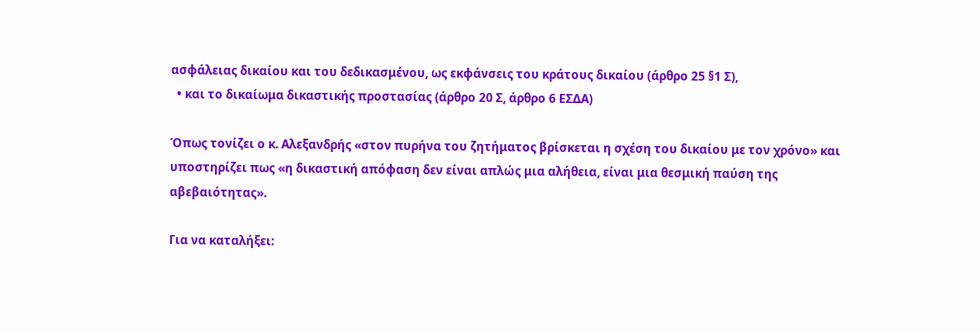ασφάλειας δικαίου και του δεδικασμένου, ως εκφάνσεις του κράτους δικαίου (άρθρο 25 §1 Σ),
  • και το δικαίωμα δικαστικής προστασίας (άρθρο 20 Σ, άρθρο 6 ΕΣΔΑ)

Όπως τονίζει ο κ. Αλεξανδρής «στον πυρήνα του ζητήματος βρίσκεται η σχέση του δικαίου με τον χρόνο» και υποστηρίζει πως «η δικαστική απόφαση δεν είναι απλώς μια αλήθεια, είναι μια θεσμική παύση της αβεβαιότητας».

Για να καταλήξει: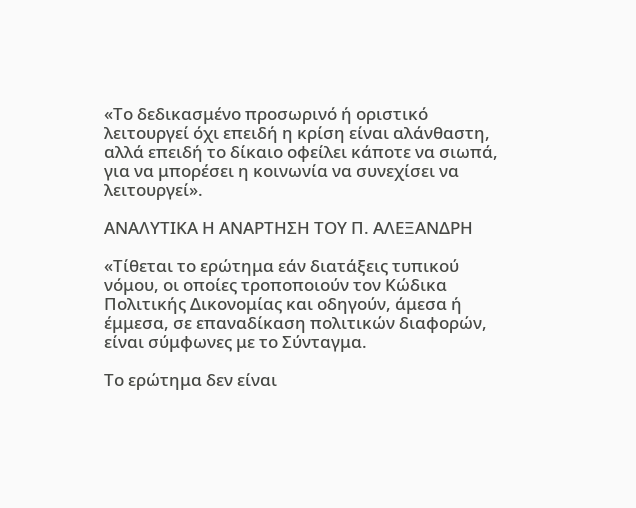«Το δεδικασμένο προσωρινό ή οριστικό λειτουργεί όχι επειδή η κρίση είναι αλάνθαστη, αλλά επειδή το δίκαιο οφείλει κάποτε να σιωπά, για να μπορέσει η κοινωνία να συνεχίσει να λειτουργεί».

ΑΝΑΛΥΤΙΚΑ Η ΑΝΑΡΤΗΣΗ ΤΟΥ Π. ΑΛΕΞΑΝΔΡΗ

«Τίθεται το ερώτημα εάν διατάξεις τυπικού νόμου, οι οποίες τροποποιούν τον Κώδικα Πολιτικής Δικονομίας και οδηγούν, άμεσα ή έμμεσα, σε επαναδίκαση πολιτικών διαφορών, είναι σύμφωνες με το Σύνταγμα.

Το ερώτημα δεν είναι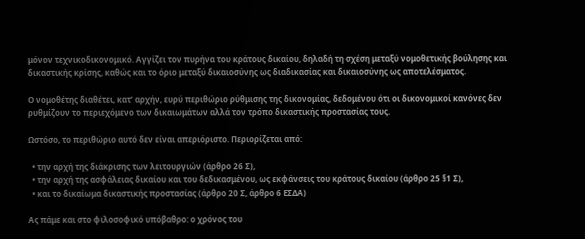μόνον τεχνικοδικονομικό. Αγγίζει τον πυρήνα του κράτους δικαίου, δηλαδή τη σχέση μεταξύ νομοθετικής βούλησης και δικαστικής κρίσης, καθώς και το όριο μεταξύ δικαιοσύνης ως διαδικασίας και δικαιοσύνης ως αποτελέσματος.

Ο νομοθέτης διαθέτει, κατ’ αρχήν, ευρύ περιθώριο ρύθμισης της δικονομίας, δεδομένου ότι οι δικονομικοί κανόνες δεν ρυθμίζουν το περιεχόμενο των δικαιωμάτων αλλά τον τρόπο δικαστικής προστασίας τους.

Ωστόσο, το περιθώριο αυτό δεν είναι απεριόριστο. Περιορίζεται από:

  • την αρχή της διάκρισης των λειτουργιών (άρθρο 26 Σ),
  • την αρχή της ασφάλειας δικαίου και του δεδικασμένου, ως εκφάνσεις του κράτους δικαίου (άρθρο 25 §1 Σ),
  • και το δικαίωμα δικαστικής προστασίας (άρθρο 20 Σ, άρθρο 6 ΕΣΔΑ)

Ας πάμε και στο φιλοσοφικό υπόβαθρο: ο χρόνος του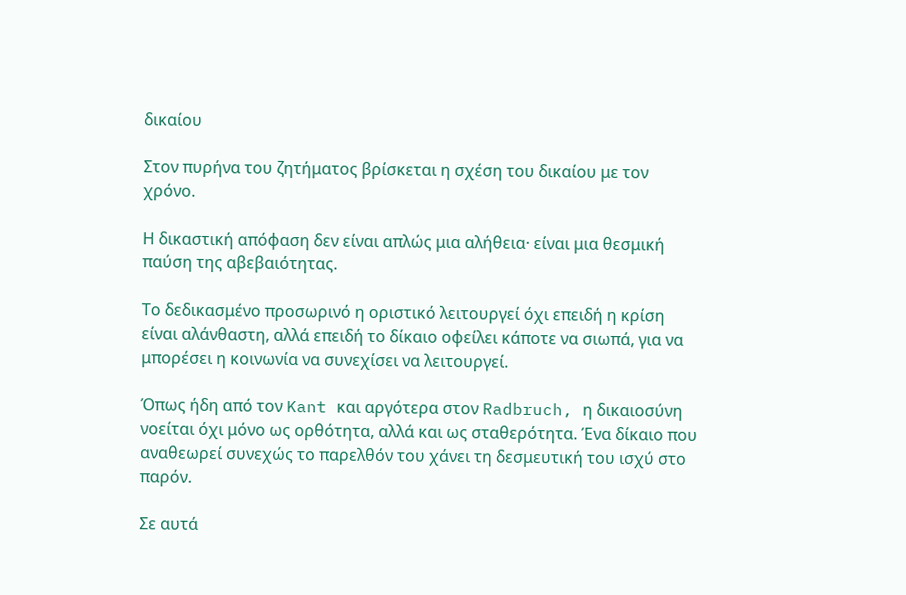δικαίου

Στον πυρήνα του ζητήματος βρίσκεται η σχέση του δικαίου με τον χρόνο.

Η δικαστική απόφαση δεν είναι απλώς μια αλήθεια· είναι μια θεσμική παύση της αβεβαιότητας.

Το δεδικασμένο προσωρινό η οριστικό λειτουργεί όχι επειδή η κρίση είναι αλάνθαστη, αλλά επειδή το δίκαιο οφείλει κάποτε να σιωπά, για να μπορέσει η κοινωνία να συνεχίσει να λειτουργεί.

Όπως ήδη από τον Kant και αργότερα στον Radbruch, η δικαιοσύνη νοείται όχι μόνο ως ορθότητα, αλλά και ως σταθερότητα. Ένα δίκαιο που αναθεωρεί συνεχώς το παρελθόν του χάνει τη δεσμευτική του ισχύ στο παρόν.

Σε αυτά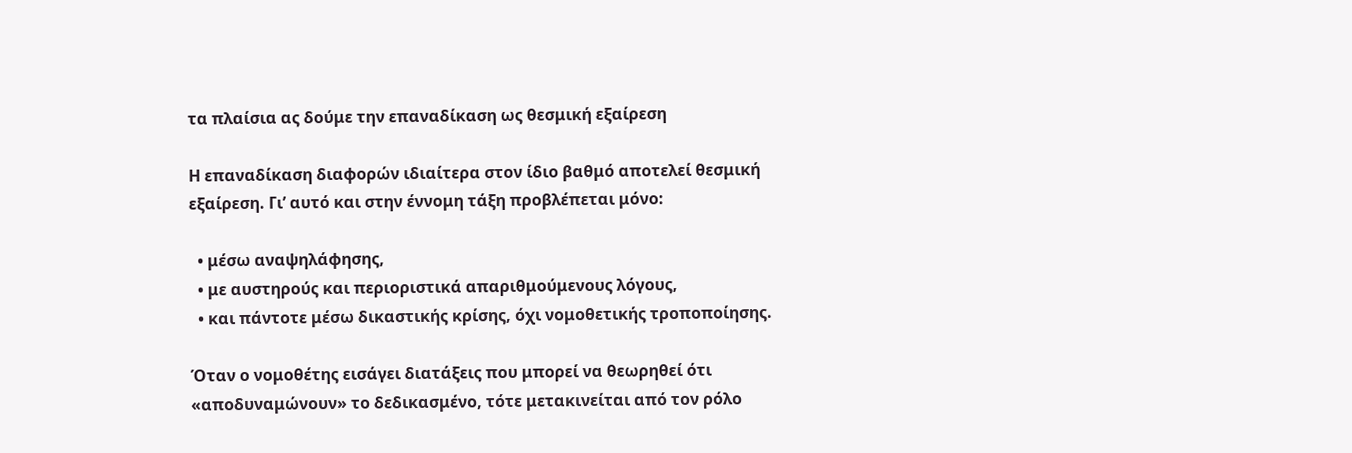τα πλαίσια ας δούμε την επαναδίκαση ως θεσμική εξαίρεση

Η επαναδίκαση διαφορών ιδιαίτερα στον ίδιο βαθμό αποτελεί θεσμική εξαίρεση. Γι’ αυτό και στην έννομη τάξη προβλέπεται μόνο:

  • μέσω αναψηλάφησης,
  • με αυστηρούς και περιοριστικά απαριθμούμενους λόγους,
  • και πάντοτε μέσω δικαστικής κρίσης, όχι νομοθετικής τροποποίησης.

Όταν ο νομοθέτης εισάγει διατάξεις που μπορεί να θεωρηθεί ότι «αποδυναμώνουν» το δεδικασμένο, τότε μετακινείται από τον ρόλο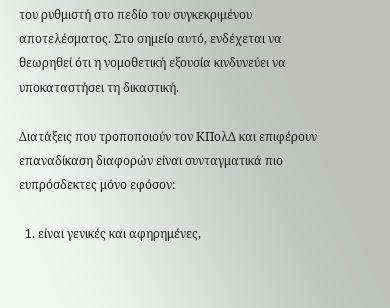του ρυθμιστή στο πεδίο του συγκεκριμένου αποτελέσματος. Στο σημείο αυτό, ενδέχεται να θεωρηθεί ότι η νομοθετική εξουσία κινδυνεύει να υποκαταστήσει τη δικαστική.

Διατάξεις που τροποποιούν τον ΚΠολΔ και επιφέρουν επαναδίκαση διαφορών είναι συνταγματικά πιο ευπρόσδεκτες μόνο εφόσον:

  1. είναι γενικές και αφηρημένες,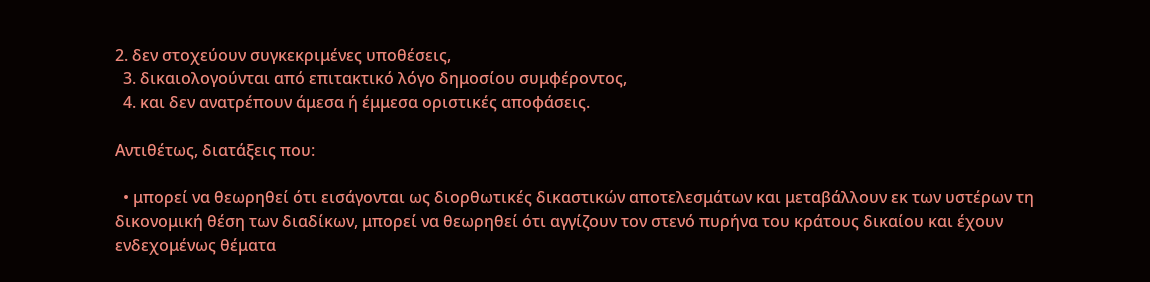2. δεν στοχεύουν συγκεκριμένες υποθέσεις,
  3. δικαιολογούνται από επιτακτικό λόγο δημοσίου συμφέροντος,
  4. και δεν ανατρέπουν άμεσα ή έμμεσα οριστικές αποφάσεις.

Αντιθέτως, διατάξεις που:

  • μπορεί να θεωρηθεί ότι εισάγονται ως διορθωτικές δικαστικών αποτελεσμάτων και μεταβάλλουν εκ των υστέρων τη δικονομική θέση των διαδίκων, μπορεί να θεωρηθεί ότι αγγίζουν τον στενό πυρήνα του κράτους δικαίου και έχουν ενδεχομένως θέματα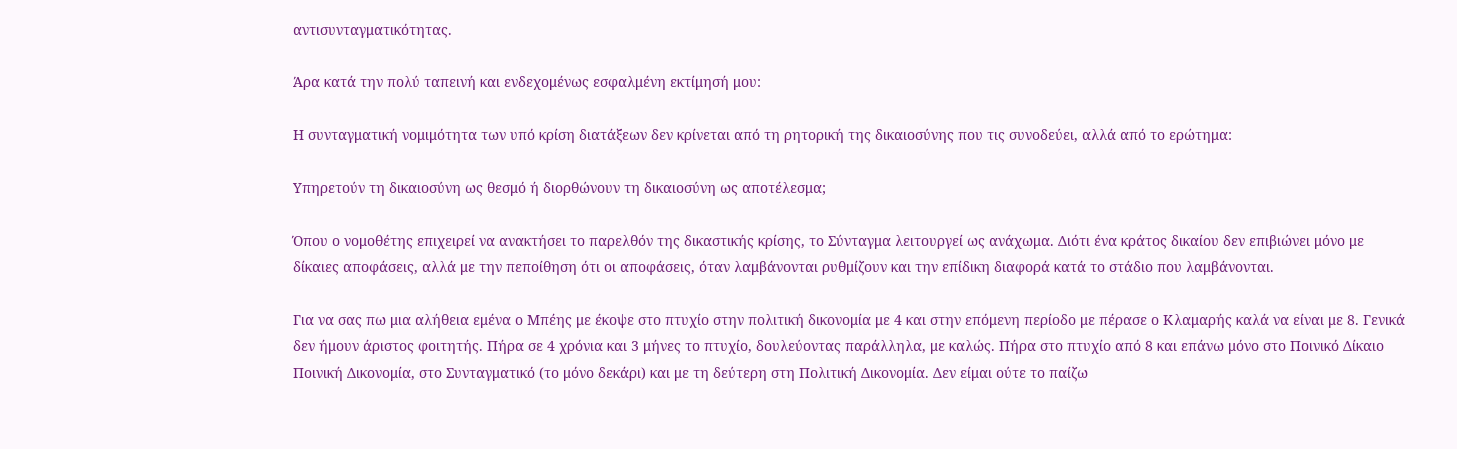αντισυνταγματικότητας.

Άρα κατά την πολύ ταπεινή και ενδεχομένως εσφαλμένη εκτίμησή μου:

Η συνταγματική νομιμότητα των υπό κρίση διατάξεων δεν κρίνεται από τη ρητορική της δικαιοσύνης που τις συνοδεύει, αλλά από το ερώτημα:

Υπηρετούν τη δικαιοσύνη ως θεσμό ή διορθώνουν τη δικαιοσύνη ως αποτέλεσμα;

Όπου ο νομοθέτης επιχειρεί να ανακτήσει το παρελθόν της δικαστικής κρίσης, το Σύνταγμα λειτουργεί ως ανάχωμα. Διότι ένα κράτος δικαίου δεν επιβιώνει μόνο με δίκαιες αποφάσεις, αλλά με την πεποίθηση ότι οι αποφάσεις, όταν λαμβάνονται ρυθμίζουν και την επίδικη διαφορά κατά το στάδιο που λαμβάνονται.

Για να σας πω μια αλήθεια εμένα ο Μπέης με έκοψε στο πτυχίο στην πολιτική δικονομία με 4 και στην επόμενη περίοδο με πέρασε ο Κλαμαρής καλά να είναι με 8. Γενικά δεν ήμουν άριστος φοιτητής. Πήρα σε 4 χρόνια και 3 μήνες το πτυχίο, δουλεύοντας παράλληλα, με καλώς. Πήρα στο πτυχίο από 8 και επάνω μόνο στο Ποινικό Δίκαιο Ποινική Δικονομία, στο Συνταγματικό (το μόνο δεκάρι) και με τη δεύτερη στη Πολιτική Δικονομία. Δεν είμαι ούτε το παίζω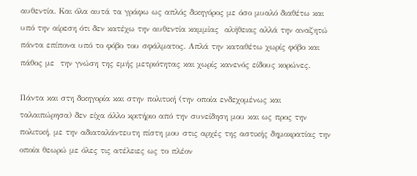αυθεντία. Και όλα αυτά τα γράφω ως απλός δικηγόρος με όσο μυαλό διαθέτω και υπό την αίρεση ότι δεν κατέχω την αυθεντία καμμίας  αλήθειας αλλά την αναζητώ πάντα επίπονα υπό το φόβο του σφάλματος. Απλά την καταθέτω χωρίς φόβο και πάθος με  την γνώση της εμής μετριότητας και χωρίς κανενός είδους κορώνες.

Πάντα και στη δικηγορία και στην πολιτική (την οποία ενδεχομένως και ταλαιπώρησα) δεν είχα άλλο κριτήριο από την συνείδηση μου και ως προς την πολιτική, με την αδιαταλάντευτη πίστη μου στις αρχές της αστικής δημοκρατίας την οποία θεωρώ με όλες τις ατέλειες ως το πλέον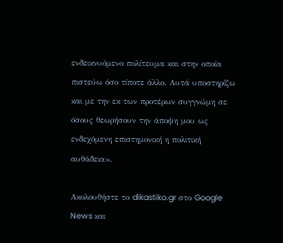ενδεικνυόμενο πολίτευμα και στην οποία πιστεύω όσο τίποτε άλλο. Αυτά υποστηρίζω και με την εκ των προτέρων συγγνώμη σε όσους θεωρήσουν την άποψη μου ως ενδεχόμενη επιστημονική η πολιτική αυθάδεια».

Ακολουθήστε το dikastiko.gr στο Google News και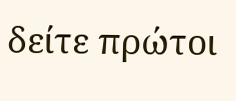δείτε πρώτοι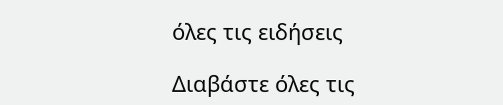όλες τις ειδήσεις

Διαβάστε όλες τις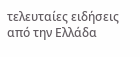τελευταίες ειδήσεις από την Ελλάδα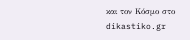και τον Κόσμο στο dikastiko.gr